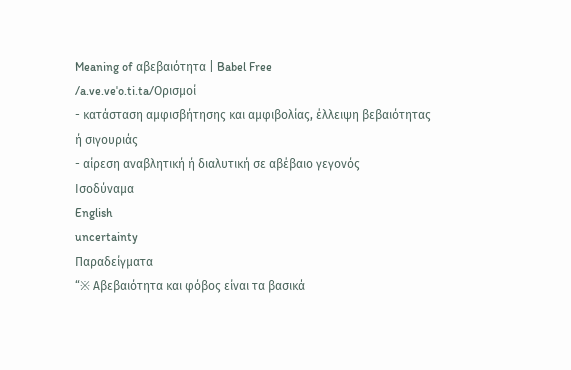Meaning of αβεβαιότητα | Babel Free
/a.ve.veˈo.ti.ta/Ορισμοί
- κατάσταση αμφισβήτησης και αμφιβολίας, έλλειψη βεβαιότητας ή σιγουριάς
- αίρεση αναβλητική ή διαλυτική σε αβέβαιο γεγονός
Ισοδύναμα
English
uncertainty
Παραδείγματα
“※ Αβεβαιότητα και φόβος είναι τα βασικά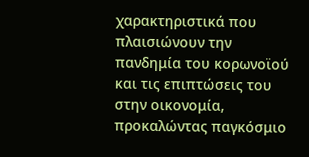χαρακτηριστικά που πλαισιώνουν την πανδημία του κορωνοϊού και τις επιπτώσεις του στην οικονομία, προκαλώντας παγκόσμιο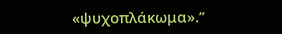«ψυχοπλάκωμα».”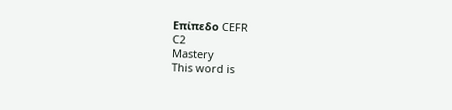Επίπεδο CEFR
C2
Mastery
This word is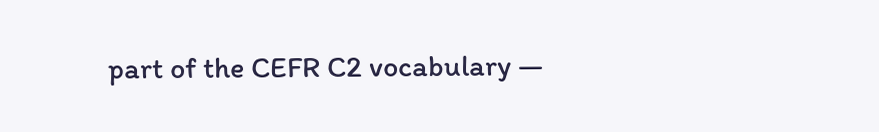part of the CEFR C2 vocabulary —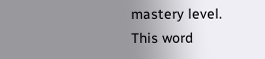mastery level.
This word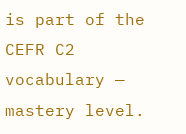is part of the CEFR C2 vocabulary — mastery level.